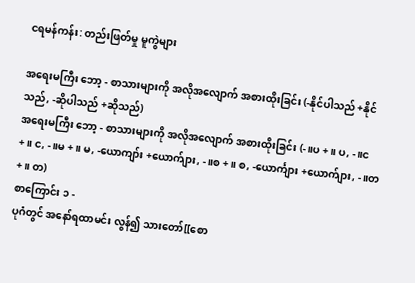ငရမန်ကန်း: တည်းဖြတ်မှု မူကွဲများ

အရေးမကြီး ဘော့ - စာသားများကို အလိုအလျောက် အစားထိုးခြင်း (-နိုင်ပါသည် +နိုင်သည်, -ဆိုပါသည် +ဆိုသည်)
အရေးမကြီး ဘော့ - စာသားများကို အလိုအလျောက် အစားထိုးခြင်း (-။ပ +။ ပ, -။င +။ င, -။မ +။ မ, -ယောကျာ်း +ယောက်ျား, -။စ +။ စ, -ယောင်္ကျား +ယောက်ျား, -။တ +။ တ)
စာကြောင်း ၁ -
ပုဂံတွင် အနော်ရထာမင်း လွန်၍ သားတော်[[စော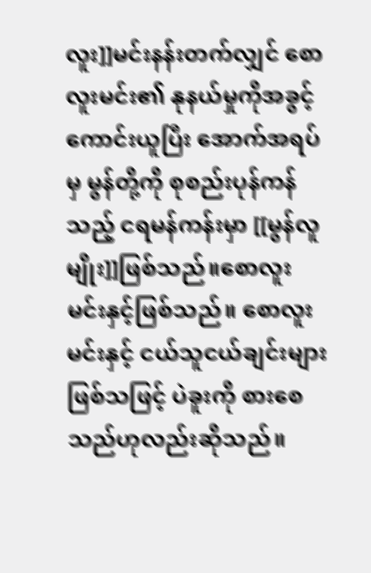လူး]]မင်းနန်းတက်လျှင် စောလူးမင်း၏ နုနယ်မှုကိုအခွင့်ကောင်းယူပြီး အောက်အရပ်မှ မွန်တို့ကို စုစည်းပုန်ကန်သည့် ငရမန်ကန်းမှာ [[မွန်လူမျိုး]]ဖြစ်သည်။စောလူးမင်းနှင့်ဖြစ်သည်။ စောလူးမင်းနှင့် ငယ်သူငယ်ချင်းများဖြစ်သဖြင့် ပဲခူးကို စားစေသည်ဟုလည်းဆိုသည်။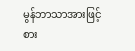မွန်ဘာသာအားဖြင့်စား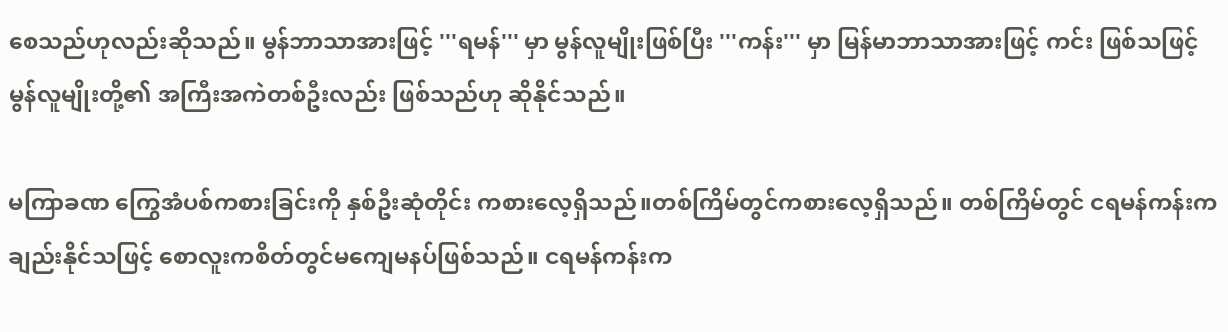စေသည်ဟုလည်းဆိုသည်။ မွန်ဘာသာအားဖြင့် '''ရမန်''' မှာ မွန်လူမျိုးဖြစ်ပြီး '''ကန်း''' မှာ မြန်မာဘာသာအားဖြင့် ကင်း ဖြစ်သဖြင့် မွန်လူမျိုးတို့၏ အကြီးအကဲတစ်ဦးလည်း ဖြစ်သည်ဟု ဆိုနိုင်သည်။

မကြာခဏ ကြွေအံပစ်ကစားခြင်းကို နှစ်ဦးဆုံတိုင်း ကစားလေ့ရှိသည်။တစ်ကြိမ်တွင်ကစားလေ့ရှိသည်။ တစ်ကြိမ်တွင် ငရမန်ကန်းက ချည်းနိုင်သဖြင့် စောလူးကစိတ်တွင်မကျေမနပ်ဖြစ်သည်။ ငရမန်ကန်းက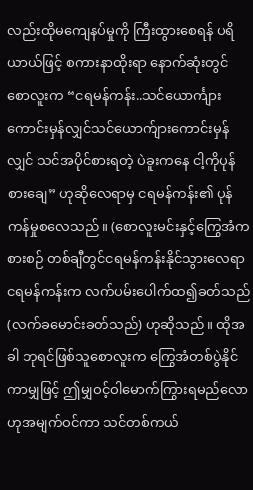လည်းထိုမကျေနပ်မှုကို ကြီးထွားစေရန် ပရိယာယ်ဖြင့် စကားနာထိုးရာ နောက်ဆုံးတွင် စောလူးက “ငရမန်ကန်း..သင်ယောင်္ကျားကောင်းမှန်လျှင်သင်ယောက်ျားကောင်းမှန်လျှင် သင်အပိုင်စားရတဲ့ ပဲခူးကနေ ငါ့ကိုပုန်စားချေ” ဟုဆိုလေရာမှ ငရမန်ကန်း၏ ပုန်ကန်မှုစလေသည်။ (စောလူးမင်းနှင့်ကြွေအံကစားစဉ် တစ်ချီတွင်ငရမန်ကန်းနိုင်သွားလေရာ ငရမန်ကန်းက လက်ပမ်းပေါက်ထ၍ခတ်သည် (လက်ခမောင်းခတ်သည်) ဟုဆိုသည်။ ထိုအခါ ဘုရင်ဖြစ်သူစောလူးက ကြွေအံတစ်ပွဲနိုင်ကာမျှဖြင့် ဤမျှဝင့်ဝါမောက်ကြွားရမည်လောဟုအမျက်ဝင်ကာ သင်တစ်ကယ်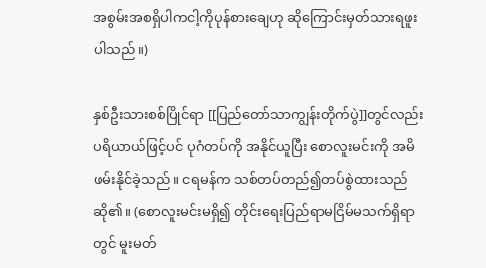အစွမ်းအစရှိပါကငါ့ကိုပုန်စားချေဟု ဆိုကြောင်းမှတ်သားရဖူးပါသည်။)

နှစ်ဦးသားစစ်ပြိုင်ရာ [[ပြည်တော်သာကျွန်းတိုက်ပွဲ]]တွင်လည်း ပရိယာယ်ဖြင့်ပင် ပုဂံတပ်ကို အနိုင်ယူပြီး စောလူးမင်းကို အမိဖမ်းနိုင်ခဲ့သည်။ ငရမန်က သစ်တပ်တည်၍တပ်စွဲထားသည်ဆို၏။ (စောလူးမင်းမရှိ၍ တိုင်းရေးပြည်ရာမငြိမ်မသက်ရှိရာတွင် မူးမတ်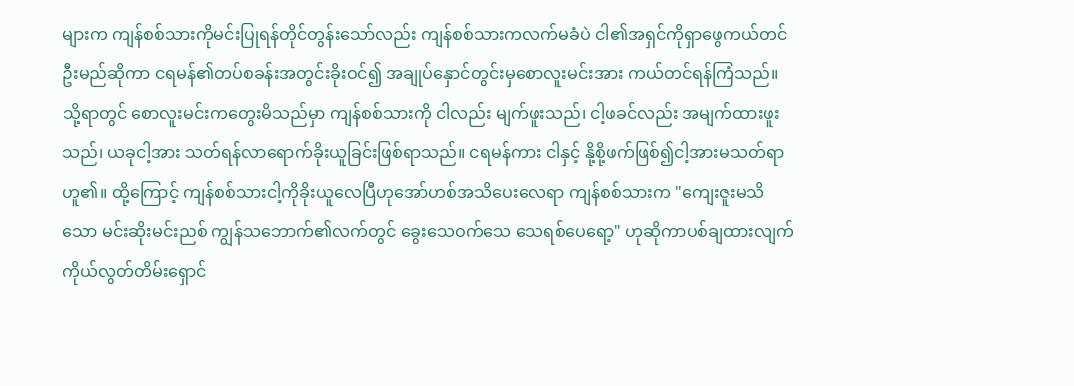များက ကျန်စစ်သားကိုမင်းပြုရန်တိုင်တွန်းသော်လည်း ကျန်စစ်သားကလက်မခံပဲ ငါ၏အရှင်ကိုရှာဖွေကယ်တင်ဦးမည်ဆိုကာ ငရမန်၏တပ်စခန်းအတွင်းခိုးဝင်၍ အချုပ်နှောင်တွင်းမှစောလူးမင်းအား ကယ်တင်ရန်ကြံသည်။ သို့ရာတွင် စောလူးမင်းကတွေးမိသည်မှာ ကျန်စစ်သားကို ငါလည်း မျက်ဖူးသည်၊ ငါ့ဖခင်လည်း အမျက်ထားဖူးသည်၊ ယခုငါ့အား သတ်ရန်လာရောက်ခိုးယူခြင်းဖြစ်ရာသည်။ ငရမန်ကား ငါနှင့် နို့စို့ဖက်ဖြစ်၍ငါ့အားမသတ်ရာ ဟူ၏။ ထို့ကြောင့် ကျန်စစ်သားငါ့ကိုခိုးယူလေပြီဟုအော်ဟစ်အသိပေးလေရာ ကျန်စစ်သားက "ကျေးဇူးမသိသော မင်းဆိုးမင်းညစ် ကျွန်သဘောက်၏လက်တွင် ခွေးသေဝက်သေ သေရစ်ပေရော့" ဟုဆိုကာပစ်ချထားလျက်ကိုယ်လွတ်တိမ်းရှောင်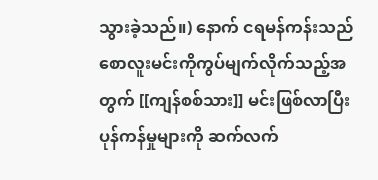သွားခဲ့သည်။) နောက် ငရမန်ကန်းသည် စောလူးမင်းကိုကွပ်မျက်လိုက်သည့်အတွက် [[ကျန်စစ်သား]] မင်းဖြစ်လာပြီး ပုန်ကန်မှုများကို ဆက်လက်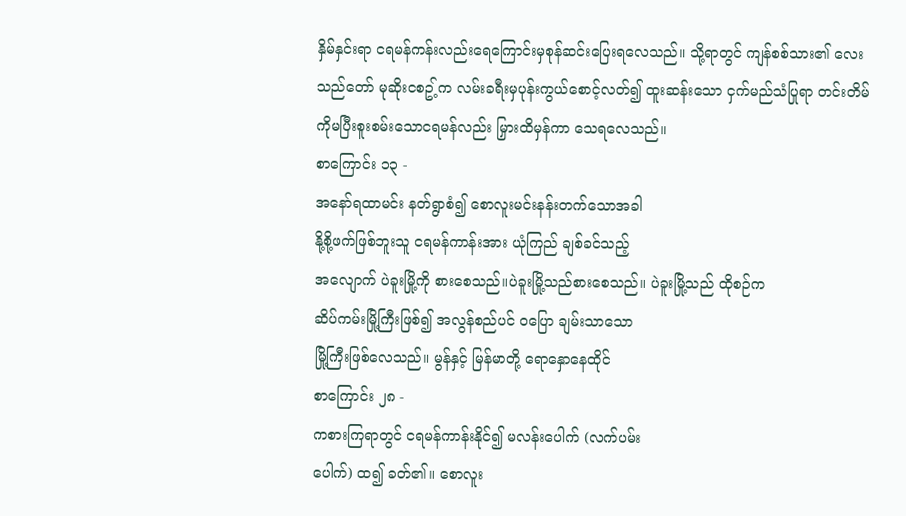နှိမ်နှင်းရာ ငရမန်ကန်းလည်းရေကြောင်းမှစုန်ဆင်းပြေးရလေသည်။ သို့ရာတွင် ကျန်စစ်သား၏ လေးသည်တော် မုဆိုးငစဥ့်က လမ်းခရီးမှပုန်းကွယ်စောင့်လတ်၍ ထူးဆန်းသော ငှက်မည်သံပြုရာ တင်းတိမ်ကိုမပြီးစူးစမ်းသောငရမန်လည်း မြှားထိမှန်ကာ သေရလေသည်။
စာကြောင်း ၁၃ -
အနော်ရထာမင်း နတ်ရွာစံ၍ စောလူးမင်းနန်းတက်သောအခါ
နို့စို့ဖက်ဖြစ်ဘူးသူ ငရမန်ကာန်းအား ယုံကြည် ချစ်ခင်သည့်
အလျောက် ပဲခူးမြို့ကို စားစေသည်။ပဲခူးမြို့သည်စားစေသည်။ ပဲခူးမြို့သည် ထိုစဉ်က
ဆိပ်ကမ်းမြို့ကြီးဖြစ်၍ အလွန်စည်ပင် ဝပြော ချမ်းသာသော
မြို့ကြီးဖြစ်လေသည်။ မွန်နှင့် မြန်မာတို့ ရောနှောနေထိုင်
စာကြောင်း ၂၈ -
ကစားကြရာတွင် ငရမန်ကာန်းနိုင်၍ မလန်းပေါက် (လက်ပမ်း
ပေါက်) ထ၍ ခတ်၏။ စောလူး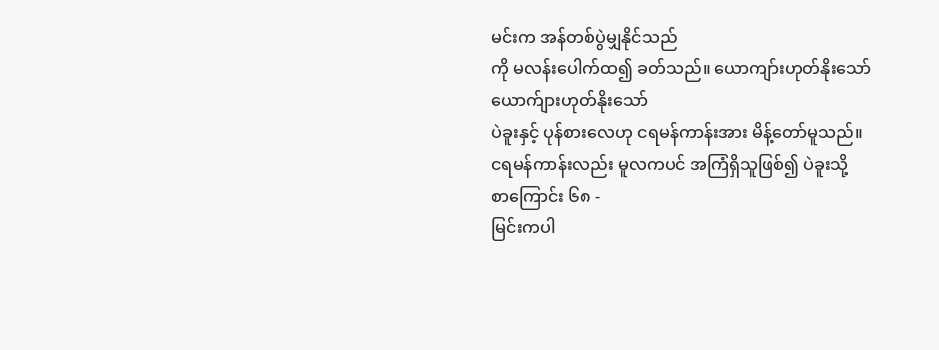မင်းက အန်တစ်ပွဲမျှနိုင်သည်
ကို မလန်းပေါက်ထ၍ ခတ်သည်။ ယောကျာ်းဟုတ်နိုးသော်ယောက်ျားဟုတ်နိုးသော်
ပဲခူးနှင့် ပုန်စားလေဟု ငရမန်ကာန်းအား မိန့်တော်မူသည်။
ငရမန်ကာန်းလည်း မူလကပင် အကြံရှိသူဖြစ်၍ ပဲခူးသို့
စာကြောင်း ၆၈ -
မြင်းကပါ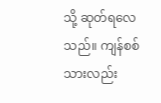သို့ ဆုတ်ရလေသည်။ ကျန်စစ်သားလည်း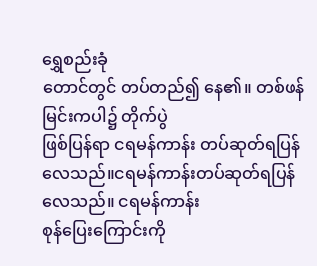ရွှေစည်းခုံ
တောင်တွင် တပ်တည်၍ နေ၏။ တစ်ဖန် မြင်းကပါ၌ တိုက်ပွဲ
ဖြစ်ပြန်ရာ ငရမန်ကာန်း တပ်ဆုတ်ရပြန်လေသည်။ငရမန်ကာန်းတပ်ဆုတ်ရပြန်လေသည်။ ငရမန်ကာန်း
စုန်ပြေးကြောင်းကို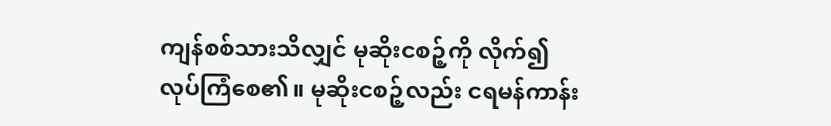ကျန်စစ်သားသိလျှင် မုဆိုးငစဉ့်ကို လိုက်၍
လုပ်ကြံစေ၏။ မုဆိုးငစဉ့်လည်း ငရမန်ကာန်း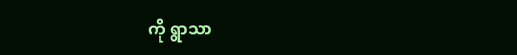ကို ရွာသာ